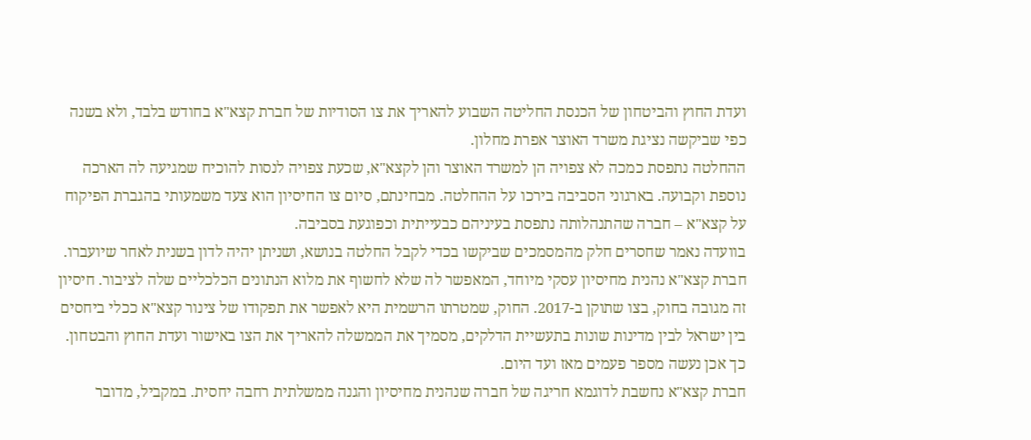ועדת החוץ והביטחון של הכנסת החליטה השבוע להאריך את צו הסודיות של חברת קצא"א בחודש בלבד, ולא בשנה כפי שביקשה נציגת משרד האוצר אפרת מחלון.
ההחלטה נתפסת כמכה לא צפויה הן למשרד האוצר והן לקצא"א, שכעת צפויה לנסות להוכיח שמגיעה לה הארכה נוספת וקבועה. בארגוני הסביבה בירכו על ההחלטה. מבחינתם, סיום צו החיסיון הוא צעד משמעותי בהגברת הפיקוח על קצא"א – חברה שהתנהלותה נתפסת בעיניהם כבעייתית וכפוגעת בסביבה.
בוועדה נאמר שחסרים חלק מהמסמכים שביקשו בכדי לקבל החלטה בנושא, ושניתן יהיה לדון בשנית לאחר שיועברו.
חברת קצא"א נהנית מחיסיון עסקי מיוחד, המאפשר לה שלא לחשוף את מלוא הנתונים הכלכליים שלה לציבור. חיסיון זה מגובה בחוק, בצו שתוקן ב-2017. החוק, שמטרתו הרשמית היא לאפשר את תפקודו של צינור קצא"א ככלי ביחסים בין ישראל לבין מדינות שונות בתעשיית הדלקים, מסמיך את הממשלה להאריך את הצו באישור ועדת החוץ והבטחון. כך אכן נעשה מספר פעמים מאז ועד היום.
חברת קצא"א נחשבת לדוגמא חריגה של חברה שנהנית מחיסיון והגנה ממשלתית רחבה יחסית. במקביל, מדובר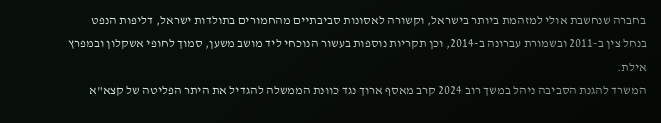בחברה שנחשבת אולי למזהמת ביותר בישראל, וקשורה לאסונות סביבתיים מהחמורים בתולדות ישראל, דליפות הנפט בנחל צין ב-2011 ובשמורת עברונה ב-2014, וכן תקריות נוספות בעשור הנוכחי ליד מושב משען, סמוך לחופי אשקלון ובמפרץ אילת.
המשרד להגנת הסביבה ניהל במשך רוב 2024 קרב מאסף ארוך נגד כוונת הממשלה להגדיל את היתר הפליטה של קצא"א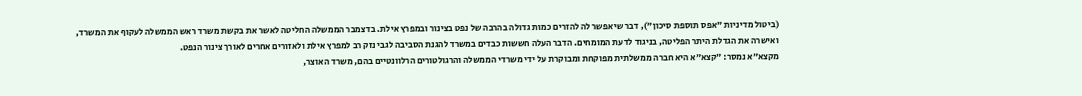(ביטול מדיניות "אפס תוספת סיכון"), דבר שיאפשר לה להזרים כמות גדולה בהרבה של נפט בצינור ובמפרץ אילת. בדצמבר הממשלה החליטה לאשר את בקשת משרד ראש הממשלה לעקוף את המשרד, ואישרה את הגדלת היתר הפליטה, בניגוד לדעת המומחים. הדבר העלה חששות כבדים במשרד להגנת הסביבה לגבי נזק רב למפרץ אילת ולאזורים אחרים לאורך צינור הנפט.
מקצא״א נמסר: ״קצא״א היא חברה ממשלתית מפוקחת ומבוקרת על ידי משרדי הממשלה והרגולטורים הרלוונטיים בהם, משרד האוצר,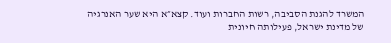המשרד להגנת הסביבה, רשות החברות ועוד. קצא״א היא שער האנרגיה של מדינת ישראל, פעילותה חיונית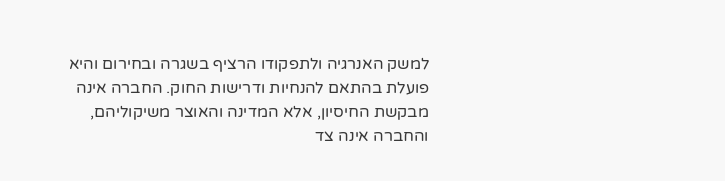למשק האנרגיה ולתפקודו הרציף בשגרה ובחירום והיא פועלת בהתאם להנחיות ודרישות החוק. החברה אינה מבקשת החיסיון, אלא המדינה והאוצר משיקוליהם, והחברה אינה צד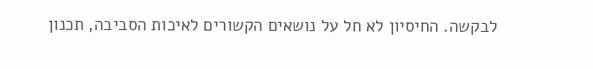לבקשה. החיסיון לא חל על נושאים הקשורים לאיכות הסביבה, תכנון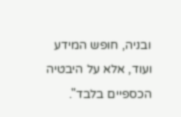ובניה, חופש המידע ועוד, אלא על היבטיה הכספיים בלבד".